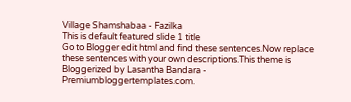Village Shamshabaa - Fazilka
This is default featured slide 1 title
Go to Blogger edit html and find these sentences.Now replace these sentences with your own descriptions.This theme is Bloggerized by Lasantha Bandara - Premiumbloggertemplates.com.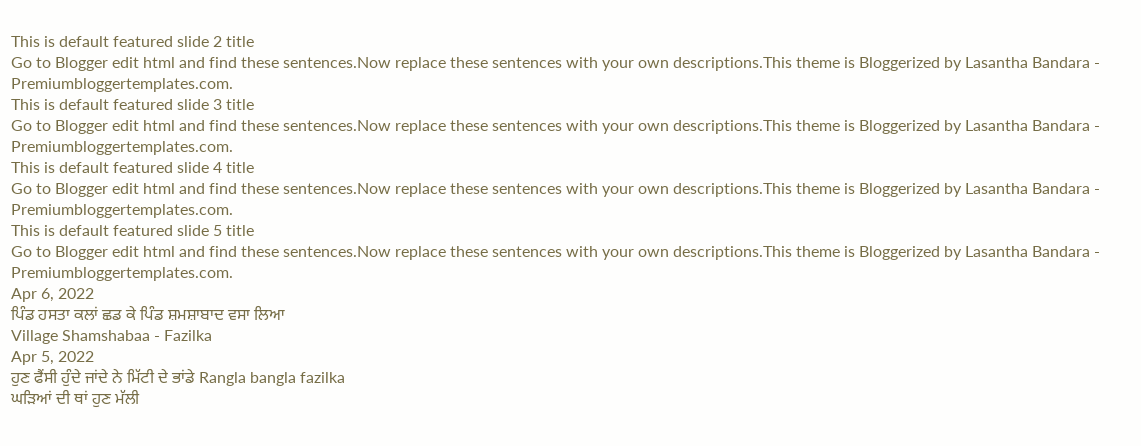This is default featured slide 2 title
Go to Blogger edit html and find these sentences.Now replace these sentences with your own descriptions.This theme is Bloggerized by Lasantha Bandara - Premiumbloggertemplates.com.
This is default featured slide 3 title
Go to Blogger edit html and find these sentences.Now replace these sentences with your own descriptions.This theme is Bloggerized by Lasantha Bandara - Premiumbloggertemplates.com.
This is default featured slide 4 title
Go to Blogger edit html and find these sentences.Now replace these sentences with your own descriptions.This theme is Bloggerized by Lasantha Bandara - Premiumbloggertemplates.com.
This is default featured slide 5 title
Go to Blogger edit html and find these sentences.Now replace these sentences with your own descriptions.This theme is Bloggerized by Lasantha Bandara - Premiumbloggertemplates.com.
Apr 6, 2022
ਪਿੰਡ ਹਸਤਾ ਕਲਾਂ ਛਡ ਕੇ ਪਿੰਡ ਸ਼ਮਸ਼ਾਬਾਦ ਵਸਾ ਲਿਆ
Village Shamshabaa - Fazilka
Apr 5, 2022
ਹੁਣ ਫੈਂਸੀ ਹੁੰਦੇ ਜਾਂਦੇ ਨੇ ਮਿੱਟੀ ਦੇ ਭਾਂਡੇ Rangla bangla fazilka
ਘੜਿਆਂ ਦੀ ਥਾਂ ਹੁਣ ਮੱਲੀ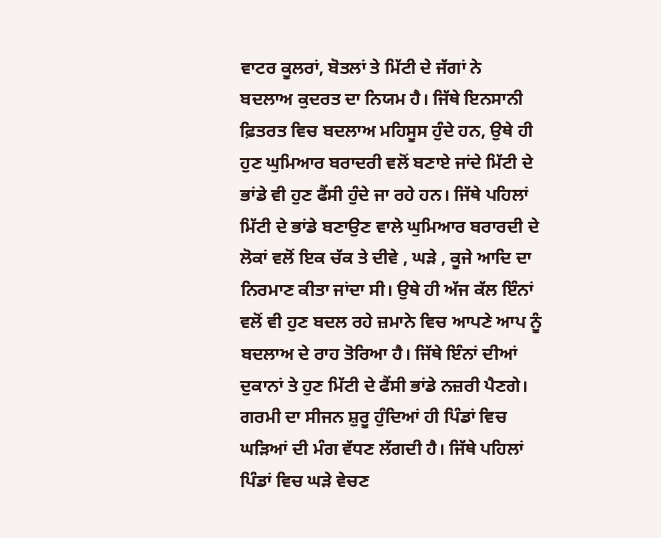ਵਾਟਰ ਕੂਲਰਾਂ, ਬੋਤਲਾਂ ਤੇ ਮਿੱਟੀ ਦੇ ਜੱਗਾਂ ਨੇ
ਬਦਲਾਅ ਕੁਦਰਤ ਦਾ ਨਿਯਮ ਹੈ। ਜਿੱਥੇ ਇਨਸਾਨੀ ਫ਼ਿਤਰਤ ਵਿਚ ਬਦਲਾਅ ਮਹਿਸੂਸ ਹੁੰਦੇ ਹਨ, ਉਥੇ ਹੀ ਹੁਣ ਘੁਮਿਆਰ ਬਰਾਦਰੀ ਵਲੋਂ ਬਣਾਏ ਜਾਂਦੇ ਮਿੱਟੀ ਦੇ ਭਾਂਡੇ ਵੀ ਹੁਣ ਫੈਂਸੀ ਹੁੰਦੇ ਜਾ ਰਹੇ ਹਨ। ਜਿੱਥੇ ਪਹਿਲਾਂ ਮਿੱਟੀ ਦੇ ਭਾਂਡੇ ਬਣਾਉਣ ਵਾਲੇ ਘੁਮਿਆਰ ਬਰਾਰਦੀ ਦੇ ਲੋਕਾਂ ਵਲੋਂ ਇਕ ਚੱਕ ਤੇ ਦੀਵੇ , ਘੜੇ , ਕੂਜੇ ਆਦਿ ਦਾ ਨਿਰਮਾਣ ਕੀਤਾ ਜਾਂਦਾ ਸੀ। ਉਥੇ ਹੀ ਅੱਜ ਕੱਲ ਇੰਨਾਂ ਵਲੋਂ ਵੀ ਹੁਣ ਬਦਲ ਰਹੇ ਜ਼ਮਾਨੇ ਵਿਚ ਆਪਣੇ ਆਪ ਨੂੰ ਬਦਲਾਅ ਦੇ ਰਾਹ ਤੋਰਿਆ ਹੈ। ਜਿੱਥੇ ਇੰਨਾਂ ਦੀਆਂ ਦੁਕਾਨਾਂ ਤੇ ਹੁਣ ਮਿੱਟੀ ਦੇ ਫੈਂਸੀ ਭਾਂਡੇ ਨਜ਼ਰੀ ਪੈਣਗੇ।
ਗਰਮੀ ਦਾ ਸੀਜਨ ਸ਼ੁਰੂ ਹੁੰਦਿਆਂ ਹੀ ਪਿੰਡਾਂ ਵਿਚ ਘੜਿਆਂ ਦੀ ਮੰਗ ਵੱਧਣ ਲੱਗਦੀ ਹੈ। ਜਿੱਥੇ ਪਹਿਲਾਂ ਪਿੰਡਾਂ ਵਿਚ ਘੜੇ ਵੇਚਣ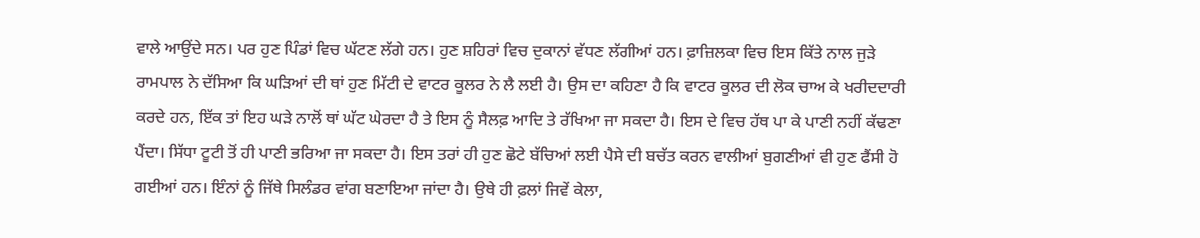ਵਾਲੇ ਆਉਂਦੇ ਸਨ। ਪਰ ਹੁਣ ਪਿੰਡਾਂ ਵਿਚ ਘੱਟਣ ਲੱਗੇ ਹਨ। ਹੁਣ ਸ਼ਹਿਰਾਂ ਵਿਚ ਦੁਕਾਨਾਂ ਵੱਧਣ ਲੱਗੀਆਂ ਹਨ। ਫ਼ਾਜ਼ਿਲਕਾ ਵਿਚ ਇਸ ਕਿੱਤੇ ਨਾਲ ਜੁੜੇ ਰਾਮਪਾਲ ਨੇ ਦੱਸਿਆ ਕਿ ਘੜਿਆਂ ਦੀ ਥਾਂ ਹੁਣ ਮਿੱਟੀ ਦੇ ਵਾਟਰ ਕੂਲਰ ਨੇ ਲੈ ਲਈ ਹੈ। ਉਸ ਦਾ ਕਹਿਣਾ ਹੈ ਕਿ ਵਾਟਰ ਕੂਲਰ ਦੀ ਲੋਕ ਚਾਅ ਕੇ ਖਰੀਦਦਾਰੀ ਕਰਦੇ ਹਨ, ਇੱਕ ਤਾਂ ਇਹ ਘੜੇ ਨਾਲੋਂ ਥਾਂ ਘੱਟ ਘੇਰਦਾ ਹੈ ਤੇ ਇਸ ਨੂੰ ਸੈਲਫ਼ ਆਦਿ ਤੇ ਰੱਖਿਆ ਜਾ ਸਕਦਾ ਹੈ। ਇਸ ਦੇ ਵਿਚ ਹੱਥ ਪਾ ਕੇ ਪਾਣੀ ਨਹੀਂ ਕੱਢਣਾ ਪੈਂਦਾ। ਸਿੱਧਾ ਟੂਟੀ ਤੋਂ ਹੀ ਪਾਣੀ ਭਰਿਆ ਜਾ ਸਕਦਾ ਹੈ। ਇਸ ਤਰਾਂ ਹੀ ਹੁਣ ਛੋਟੇ ਬੱਚਿਆਂ ਲਈ ਪੈਸੇ ਦੀ ਬਚੱਤ ਕਰਨ ਵਾਲੀਆਂ ਬੁਗਣੀਆਂ ਵੀ ਹੁਣ ਫੈਂਸੀ ਹੋ ਗਈਆਂ ਹਨ। ਇੰਨਾਂ ਨੂੰ ਜਿੱਥੇ ਸਿਲੰਡਰ ਵਾਂਗ ਬਣਾਇਆ ਜਾਂਦਾ ਹੈ। ਉਥੇ ਹੀ ਫ਼ਲਾਂ ਜਿਵੇਂ ਕੇਲਾ,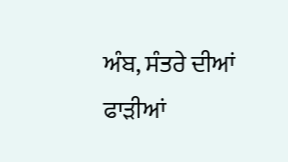ਅੰਬ, ਸੰਤਰੇ ਦੀਆਂ ਫਾੜੀਆਂ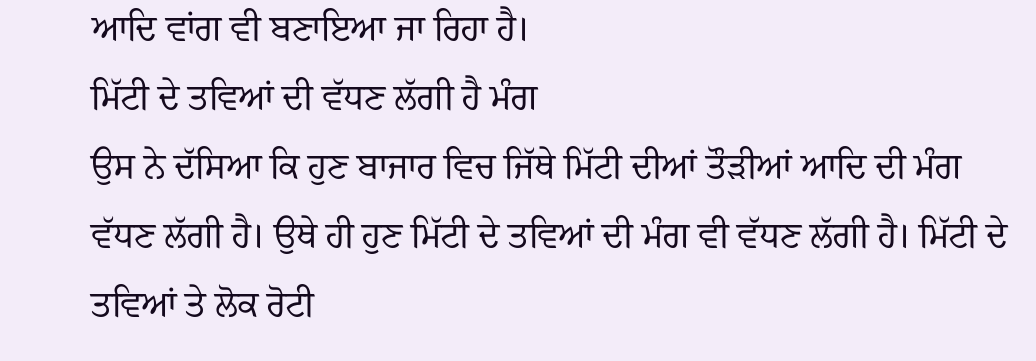ਆਦਿ ਵਾਂਗ ਵੀ ਬਣਾਇਆ ਜਾ ਰਿਹਾ ਹੈ।
ਮਿੱਟੀ ਦੇ ਤਵਿਆਂ ਦੀ ਵੱਧਣ ਲੱਗੀ ਹੈ ਮੰਗ
ਉਸ ਨੇ ਦੱਸਿਆ ਕਿ ਹੁਣ ਬਾਜਾਰ ਵਿਚ ਜਿੱਥੇ ਮਿੱਟੀ ਦੀਆਂ ਤੌੜੀਆਂ ਆਦਿ ਦੀ ਮੰਗ ਵੱਧਣ ਲੱਗੀ ਹੈ। ਉਥੇ ਹੀ ਹੁਣ ਮਿੱਟੀ ਦੇ ਤਵਿਆਂ ਦੀ ਮੰਗ ਵੀ ਵੱਧਣ ਲੱਗੀ ਹੈ। ਮਿੱਟੀ ਦੇ ਤਵਿਆਂ ਤੇ ਲੋਕ ਰੋਟੀ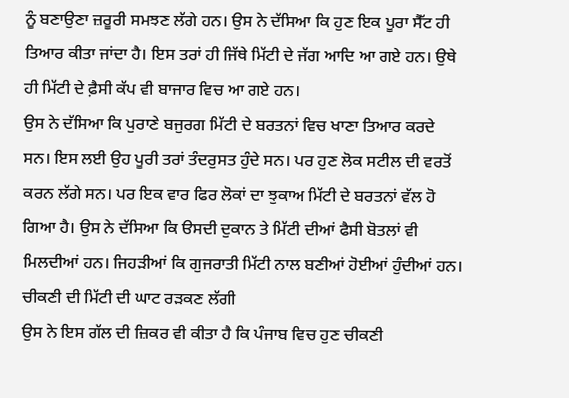ਨੂੰ ਬਣਾਉਣਾ ਜ਼ਰੂਰੀ ਸਮਝਣ ਲੱਗੇ ਹਨ। ਉਸ ਨੇ ਦੱਸਿਆ ਕਿ ਹੁਣ ਇਕ ਪੂਰਾ ਸੈੱਟ ਹੀ ਤਿਆਰ ਕੀਤਾ ਜਾਂਦਾ ਹੈ। ਇਸ ਤਰਾਂ ਹੀ ਜਿੱਥੇ ਮਿੱਟੀ ਦੇ ਜੱਗ ਆਦਿ ਆ ਗਏ ਹਨ। ਉਥੇ ਹੀ ਮਿੱਟੀ ਦੇ ਫ਼ੈਸੀ ਕੱਪ ਵੀ ਬਾਜਾਰ ਵਿਚ ਆ ਗਏ ਹਨ।
ਉਸ ਨੇ ਦੱਸਿਆ ਕਿ ਪੁਰਾਣੇ ਬਜੁਰਗ ਮਿੱਟੀ ਦੇ ਬਰਤਨਾਂ ਵਿਚ ਖਾਣਾ ਤਿਆਰ ਕਰਦੇ ਸਨ। ਇਸ ਲਈ ਉਹ ਪੂਰੀ ਤਰਾਂ ਤੰਦਰੁਸਤ ਹੁੰਦੇ ਸਨ। ਪਰ ਹੁਣ ਲੋਕ ਸਟੀਲ ਦੀ ਵਰਤੋਂ ਕਰਨ ਲੱਗੇ ਸਨ। ਪਰ ਇਕ ਵਾਰ ਫਿਰ ਲੋਕਾਂ ਦਾ ਝੁਕਾਅ ਮਿੱਟੀ ਦੇ ਬਰਤਨਾਂ ਵੱਲ ਹੋ ਗਿਆ ਹੈ। ਉਸ ਨੇ ਦੱਸਿਆ ਕਿ ੳਸਦੀ ਦੁਕਾਨ ਤੇ ਮਿੱਟੀ ਦੀਆਂ ਫੈਸੀ ਬੋਤਲਾਂ ਵੀ ਮਿਲਦੀਆਂ ਹਨ। ਜਿਹੜੀਆਂ ਕਿ ਗੁਜਰਾਤੀ ਮਿੱਟੀ ਨਾਲ ਬਣੀਆਂ ਹੋਈਆਂ ਹੁੰਦੀਆਂ ਹਨ।
ਚੀਕਣੀ ਦੀ ਮਿੱਟੀ ਦੀ ਘਾਟ ਰੜਕਣ ਲੱਗੀ
ਉਸ ਨੇ ਇਸ ਗੱਲ ਦੀ ਜ਼ਿਕਰ ਵੀ ਕੀਤਾ ਹੈ ਕਿ ਪੰਜਾਬ ਵਿਚ ਹੁਣ ਚੀਕਣੀ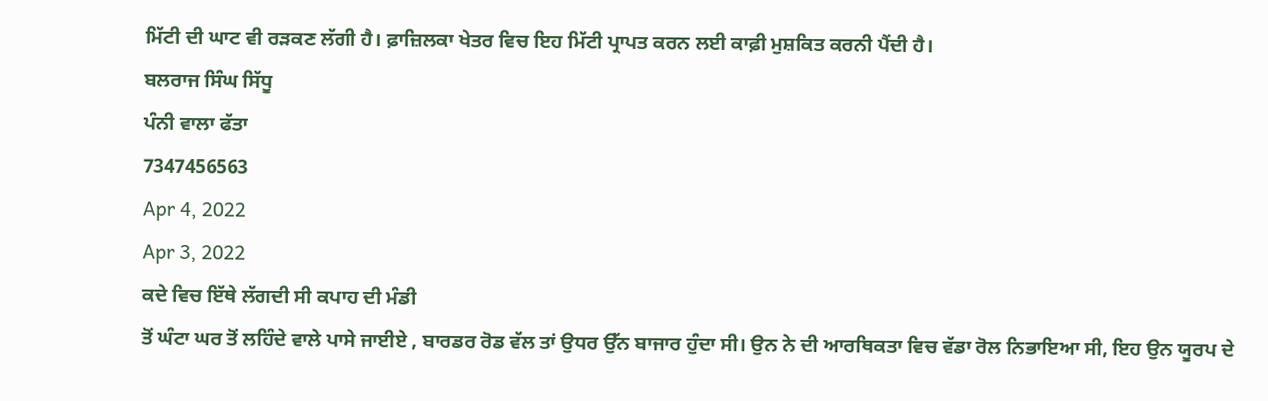ਮਿੱਟੀ ਦੀ ਘਾਟ ਵੀ ਰੜਕਣ ਲੱਗੀ ਹੈ। ਫ਼ਾਜ਼ਿਲਕਾ ਖੇਤਰ ਵਿਚ ਇਹ ਮਿੱਟੀ ਪ੍ਰਾਪਤ ਕਰਨ ਲਈ ਕਾਫ਼ੀ ਮੁਸ਼ਕਿਤ ਕਰਨੀ ਪੈਂਦੀ ਹੈ।
ਬਲਰਾਜ ਸਿੰਘ ਸਿੱਧੂ
ਪੰਨੀ ਵਾਲਾ ਫੱਤਾ
7347456563
Apr 4, 2022
Apr 3, 2022
ਕਦੇ ਵਿਚ ਇੱਥੇ ਲੱਗਦੀ ਸੀ ਕਪਾਹ ਦੀ ਮੰਡੀ
ਤੋਂ ਘੰਟਾ ਘਰ ਤੋਂ ਲਹਿੰਦੇ ਵਾਲੇ ਪਾਸੇ ਜਾਈਏ , ਬਾਰਡਰ ਰੋਡ ਵੱਲ ਤਾਂ ਉਧਰ ਉੱਨ ਬਾਜਾਰ ਹੁੰਦਾ ਸੀ। ਉਨ ਨੇ ਦੀ ਆਰਥਿਕਤਾ ਵਿਚ ਵੱਡਾ ਰੋਲ ਨਿਭਾਇਆ ਸੀ, ਇਹ ਉਨ ਯੂਰਪ ਦੇ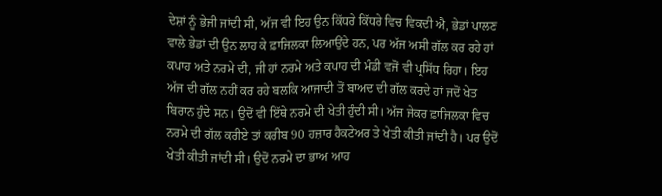ਦੇਸ਼ਾਂ ਨੂੰ ਭੇਜੀ ਜਾਂਦੀ ਸੀ, ਅੱਜ ਵੀ ਇਹ ਉਨ ਕਿੱਧਰੇ ਕਿੱਧਰੇ ਵਿਚ ਵਿਕਦੀ ਐ, ਭੇਡਾਂ ਪਾਲਣ ਵਾਲੇ ਭੇਡਾਂ ਦੀ ਉਨ ਲਾਹ ਕੇ ਫ਼ਾਜਿਲਕਾ ਲਿਆਉਂਦੇ ਹਨ, ਪਰ ਅੱਜ ਅਸੀ ਗੱਲ ਕਰ ਰਹੇ ਹਾਂ ਕਪਾਹ ਅਤੇ ਨਰਮੇ ਦੀ, ਜੀ ਹਾਂ ਨਰਮੇ ਅਤੇ ਕਪਾਹ ਦੀ ਮੰਡੀ ਵਜੋਂ ਵੀ ਪ੍ਰਸਿੱਧ ਰਿਹਾ। ਇਹ ਅੱਜ ਦੀ ਗੱਲ ਨਹੀਂ ਕਰ ਰਹੇ ਬਲਕਿ ਆਜਾਦੀ ਤੋਂ ਬਾਅਦ ਦੀ ਗੱਲ ਕਰਦੇ ਹਾਂ ਜਦੋਂ ਖੇਤ ਬਿਰਾਨ ਹੁੰਦੇ ਸਨ। ਉਦੋਂ ਵੀ ਇੱਥੇ ਨਰਮੇ ਦੀ ਖੇਤੀ ਹੁੰਦੀ ਸੀ। ਅੱਜ ਜੇਕਰ ਫ਼ਾਜਿਲਕਾ ਵਿਚ ਨਰਮੇ ਦੀ ਗੱਲ ਕਰੀਏ ਤਾਂ ਕਰੀਬ 90 ਹਜ਼ਾਰ ਹੈਕਟੇਅਰ ਤੇ ਖੇਤੀ ਕੀਤੀ ਜਾਂਦੀ ਹੈ। ਪਰ ਉਦੋਂ ਖੇਤੀ ਕੀਤੀ ਜਾਂਦੀ ਸੀ। ਉਦੋਂ ਨਰਮੇ ਦਾ ਭਾਅ ਆਹ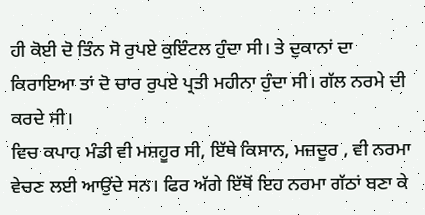ਹੀ ਕੋਈ ਦੋ ਤਿੰਨ ਸੋ ਰੁਪਏ ਕੁਇੰਟਲ ਹੁੰਦਾ ਸੀ। ਤੇ ਦੁਕਾਨਾਂ ਦਾ ਕਿਰਾਇਆ ਤਾਂ ਦੋ ਚਾਰ ਰੁਪਏ ਪ੍ਰਤੀ ਮਹੀਨਾ ਹੁੰਦਾ ਸੀ। ਗੱਲ ਨਰਮੇ ਦੀ ਕਰਦੇ ਸੀ।
ਵਿਚ ਕਪਾਹ ਮੰਡੀ ਵੀ ਮਸ਼ਹੂਰ ਸੀ, ਇੱਥੇ ਕਿਸਾਨ, ਮਜ਼ਦੂਰ , ਵੀ ਨਰਮਾ ਵੇਚਣ ਲਈ ਆਉਂਦੇ ਸਨ। ਫਿਰ ਅੱਗੇ ਇੱਥੋਂ ਇਹ ਨਰਮਾ ਗੱਠਾਂ ਬਣਾ ਕੇ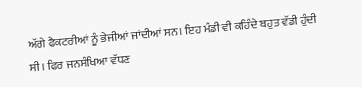ਅੱਗੇ ਫੈਕਟਰੀਆਂ ਨੂੰ ਭੇਜੀਆਂ ਜਾਂਦੀਆਂ ਸਨ। ਇਹ ਮੰਡੀ ਵੀ ਕਹਿੰਦੇ ਬਹੁਤ ਵੱਡੀ ਹੁੰਦੀ ਸੀ। ਫਿਰ ਜਨਸੰਖਿਆ ਵੱਧਣ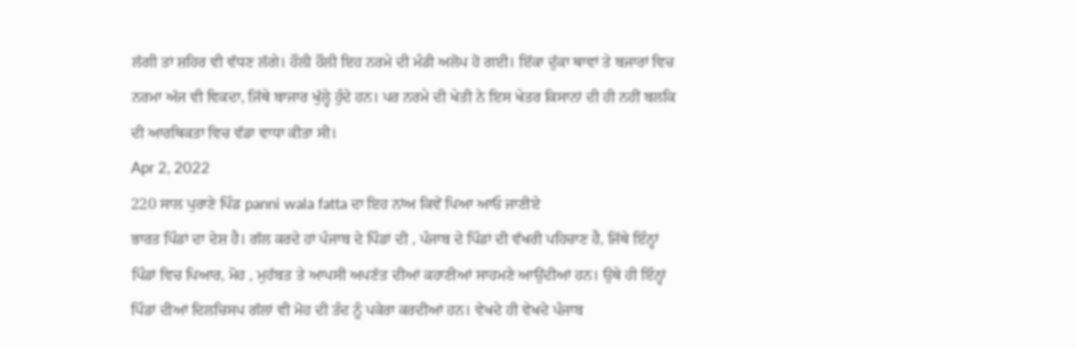ਲੱਗੀ ਤਾਂ ਸ਼ਹਿਰ ਵੀ ਵੱਧਣ ਲੱਗੇ। ਹੌਲੀ ਹੌਲੀ ਇਹ ਨਰਮੇ ਦੀ ਮੰਡੀ ਅਲੋਪ ਹੋ ਗਈ। ਇੱਕਾ ਦੁੱਕਾ ਥਾਵਾਂ ਤੇ ਬਜਾਰਾਂ ਵਿਚ ਨਰਮਾ ਅੱਜ ਵੀ ਵਿਕਦਾ, ਜਿੱਥੇ ਬਾਜਾਰ ਖੁੱਲ੍ਹੇ ਹੁੰਦੇ ਹਨ। ਪਰ ਨਰਮੇ ਦੀ ਖੇਤੀ ਨੇ ਇਸ ਖੇਤਰ ਕਿਸਾਨਾਂ ਦੀ ਹੀ ਨਹੀਂ ਬਲਕਿ ਦੀ ਆਰਥਿਕਤਾ ਵਿਚ ਵੱਡਾ ਵਾਧਾ ਕੀਤਾ ਸੀ।
Apr 2, 2022
220 ਸਾਲ ਪੁਰਾਣੇ ਪਿੰਡ panni wala fatta ਦਾ ਇਹ ਨਾਂਅ ਕਿਵੇਂ ਪਿਆ ਆਓ ਜਾਣੀਏ
ਭਾਰਤ ਪਿੰਡਾਂ ਦਾ ਦੇਸ਼ ਹੈ। ਗੱਲ ਕਰਦੇ ਹਾਂ ਪੰਜਾਬ ਦੇ ਪਿੰਡਾਂ ਦੀ , ਪੰਜਾਬ ਦੇ ਪਿੰਡਾਂ ਦੀ ਵੱਖਰੀ ਪਹਿਚਾਣ ਹੈ, ਜਿੱਥੇ ਇੰਨ੍ਹਾਂ ਪਿੰਡਾਂ ਵਿਚ ਪਿਆਰ, ਮੋਹ , ਮੁਹੱਬਤ ਤੇ ਆਪਸੀ ਅਪਣੱਤ ਦੀਆਂ ਕਹਾਣੀਆਂ ਸਾਹਮਣੇ ਆਉਂਦੀਆਂ ਹਨ। ਉਥੇ ਹੀ ਇੰਨ੍ਹਾਂ ਪਿੰਡਾਂ ਦੀਆਂ ਦਿਲਚਿਸਪ ਗੱਲਾਂ ਵੀ ਮੋਹ ਦੀ ਤੰਦ ਨੂੰ ਪਕੇਰਾ ਕਰਦੀਆਂ ਹਨ। ਵੇਖਦੇ ਹੀ ਵੇਖਦੇ ਪੰਜਾਬ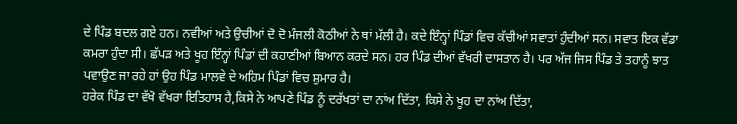ਦੇ ਪਿੰਡ ਬਦਲ ਗਏ ਹਨ। ਨਵੀਆਂ ਅਤੇ ਉਚੀਆਂ ਦੋ ਦੋ ਮੰਜਲੀ ਕੋਠੀਆਂ ਨੇ ਥਾਂ ਮੱਲੀ ਹੈ। ਕਦੇ ਇੰਨ੍ਹਾਂ ਪਿੰਡਾਂ ਵਿਚ ਕੱਚੀਆਂ ਸਵਾਤਾਂ ਹੁੰਦੀਆਂ ਸਨ। ਸਵਾਤ ਇਕ ਵੱਡਾ ਕਮਰਾ ਹੁੰਦਾ ਸੀ। ਛੱਪੜ ਅਤੇ ਖੂਹ ਇੰਨ੍ਹਾਂ ਪਿੰਡਾਂ ਦੀ ਕਹਾਣੀਆਂ ਬਿਆਨ ਕਰਦੇ ਸਨ। ਹਰ ਪਿੰਡ ਦੀਆਂ ਵੱਖਰੀ ਦਾਸਤਾਨ ਹੈ। ਪਰ ਅੱਜ ਜਿਸ ਪਿੰਡ ਤੇ ਤਹਾਨੂੰ ਝਾਤ ਪਵਾਉਣ ਜਾ ਰਹੇ ਹਾਂ ਉਹ ਪਿੰਡ ਮਾਲਵੇ ਦੇ ਅਹਿਮ ਪਿੰਡਾਂ ਵਿਚ ਸ਼ੁਮਾਰ ਹੈ।
ਹਰੇਕ ਪਿੰਡ ਦਾ ਵੱਖੋ ਵੱਖਰਾ ਇਤਿਹਾਸ ਹੈ,ਕਿਸੇ ਨੇ ਆਪਣੇ ਪਿੰਡ ਨੂੰ ਦਰੱਖਤਾਂ ਦਾ ਨਾਂਅ ਦਿੱਤਾ, ਕਿਸੇ ਨੇ ਖੂਹ ਦਾ ਨਾਂਅ ਦਿੱਤਾ,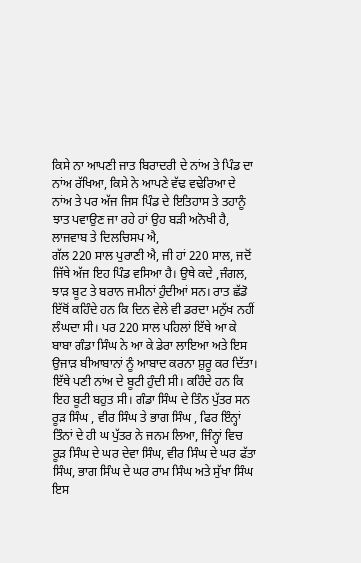ਕਿਸੇ ਨਾ ਆਪਣੀ ਜਾਤ ਬਿਰਾਦਰੀ ਦੇ ਨਾਂਅ ਤੇ ਪਿੰਡ ਦਾ ਨਾਂਅ ਰੱਖਿਆ, ਕਿਸੇ ਨੇ ਆਪਣੇ ਵੱਢ ਵਢੇਰਿਆ ਦੇ ਨਾਂਅ ਤੇ ਪਰ ਅੱਜ ਜਿਸ ਪਿੰਡ ਦੇ ਇਤਿਹਾਸ ਤੇ ਤਹਾਨੂੰ ਝਾਤ ਪਵਾਉਣ ਜਾ ਰਹੇ ਹਾਂ ਉਹ ਬੜੀ ਅਨੋਖੀ ਹੈ, ਲਾਜਵਾਬ ਤੇ ਦਿਲਚਿਸਪ ਐ,
ਗੱਲ 220 ਸਾਲ ਪੁਰਾਣੀ ਐ, ਜੀ ਹਾਂ 220 ਸਾਲ, ਜਦੋਂ ਜਿੱਥੇ ਅੱਜ ਇਹ ਪਿੰਡ ਵਸਿਆ ਹੈ। ਉਥੇ ਕਦੇ ,ਜੰਗਲ, ਝਾੜ ਬੂਟ ਤੇ ਬਰਾਨ ਜਮੀਨਾਂ ਹੁੰਦੀਆਂ ਸਨ। ਰਾਤ ਛੱਡੋ ਇੱਥੋਂ ਕਹਿੰਦੇ ਹਨ ਕਿ ਦਿਨ ਵੇਲੇ ਵੀ ਡਰਦਾ ਮਨੁੱਖ ਨਹੀਂ ਲੰਘਦਾ ਸੀ। ਪਰ 220 ਸਾਲ ਪਹਿਲਾਂ ਇੱਥੇ ਆ ਕੇ ਬਾਬਾ ਗੰਡਾ ਸਿੰਘ ਨੇ ਆ ਕੇ ਡੇਰਾ ਲਾਇਆ ਅਤੇ ਇਸ ਉਜਾੜ ਬੀਆਬਾਨਾਂ ਨੂੰ ਆਬਾਦ ਕਰਨਾ ਸ਼ੁਰੂ ਕਰ ਦਿੱਤਾ। ਇੱਥੇ ਪਣੀ ਨਾਂਅ ਦੇ ਬੂਟੀ ਹੁੰਦੀ ਸੀ। ਕਹਿੰਦੇ ਹਨ ਕਿ ਇਹ ਬੂਟੀ ਬਹੁਤ ਸੀ। ਗੰਡਾ ਸਿੰਘ ਦੇ ਤਿੰਨ ਪੁੱਤਰ ਸਨ ਰੂੜ ਸਿੰਘ , ਵੀਰ ਸਿੰਘ ਤੇ ਭਾਗ ਸਿੰਘ , ਫਿਰ ਇੰਨ੍ਹਾਂ ਤਿੰਨਾਂ ਦੇ ਹੀ ਘ ਪੁੱਤਰ ਨੇ ਜਨਮ ਲਿਆ, ਜਿੰਨ੍ਹਾਂ ਵਿਚ ਰੂੜ ਸਿੰਘ ਦੇ ਘਰ ਦੇਵਾ ਸਿੰਘ, ਵੀਰ ਸਿੰਘ ਦੇ ਘਰ ਫੱਤਾ ਸਿੰਘ, ਭਾਗ ਸਿੰਘ ਦੇ ਘਰ ਰਾਮ ਸਿੰਘ ਅਤੇ ਸੁੱਖਾ ਸਿੰਘ
ਇਸ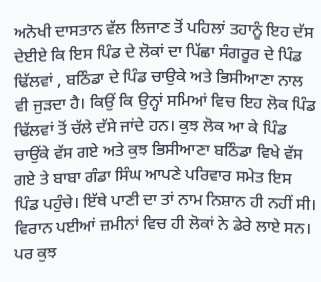ਅਨੋਖੀ ਦਾਸਤਾਨ ਵੱਲ ਲਿਜਾਣ ਤੋਂ ਪਹਿਲਾਂ ਤਹਾਨੂੰ ਇਹ ਦੱਸ ਦੇਈਏ ਕਿ ਇਸ ਪਿੰਡ ਦੇ ਲੋਕਾਂ ਦਾ ਪਿੱਛਾ ਸੰਗਰੂਰ ਦੇ ਪਿੰਡ ਢਿੱਲਵਾਂ , ਬਠਿੰਡਾ ਦੇ ਪਿੰਡ ਚਾਉਕੇ ਅਤੇ ਭਿਸੀਆਣਾ ਨਾਲ ਵੀ ਜੁੜਦਾ ਹੈ। ਕਿਉਂ ਕਿ ਉਨ੍ਹਾਂ ਸਮਿਆਂ ਵਿਚ ਇਹ ਲੋਕ ਪਿੰਡ ਢਿੱਲਵਾਂ ਤੋਂ ਚੱਲੇ ਦੱਸੇ ਜਾਂਦੇ ਹਨ। ਕੁਝ ਲੋਕ ਆ ਕੇ ਪਿੰਡ ਚਾਉਂਕੇ ਵੱਸ ਗਏ ਅਤੇ ਕੁਝ ਭਿਸੀਆਣਾ ਬਠਿੰਡਾ ਵਿਖੇ ਵੱਸ ਗਏ ਤੇ ਬਾਬਾ ਗੰਡਾ ਸਿੰਘ ਆਪਣੇ ਪਰਿਵਾਰ ਸਮੇਤ ਇਸ ਪਿੰਡ ਪਹੁੰਚੇ। ਇੱਥੇ ਪਾਣੀ ਦਾ ਤਾਂ ਨਾਮ ਨਿਸ਼ਾਨ ਹੀ ਨਹੀਂ ਸੀ। ਵਿਰਾਨ ਪਈਆਂ ਜ਼ਮੀਨਾਂ ਵਿਚ ਹੀ ਲੋਕਾਂ ਨੇ ਡੇਰੇ ਲਾਏ ਸਨ।
ਪਰ ਕੁਝ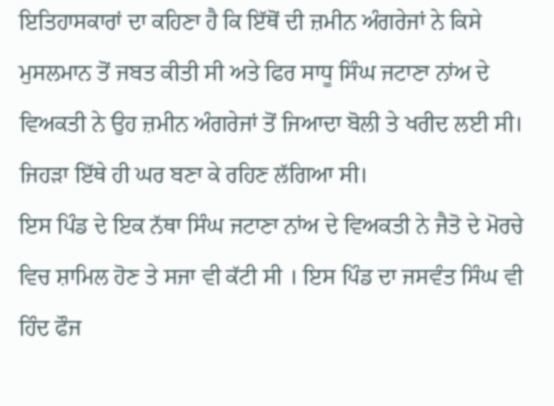ਇਤਿਹਾਸਕਾਰਾਂ ਦਾ ਕਹਿਣਾ ਹੈ ਕਿ ਇੱਥੋਂ ਦੀ ਜ਼ਮੀਨ ਅੰਗਰੇਜਾਂ ਨੇ ਕਿਸੇ ਮੁਸਲਮਾਨ ਤੋਂ ਜਬਤ ਕੀਤੀ ਸੀ ਅਤੇ ਫਿਰ ਸਾਧੂ ਸਿੰਘ ਜਟਾਣਾ ਨਾਂਅ ਦੇ ਵਿਅਕਤੀ ਨੇ ਉਹ ਜ਼ਮੀਨ ਅੰਗਰੇਜਾਂ ਤੋਂ ਜਿਆਦਾ ਬੋਲੀ ਤੇ ਖਰੀਦ ਲਈ ਸੀ। ਜਿਹੜਾ ਇੱਥੇ ਹੀ ਘਰ ਬਣਾ ਕੇ ਰਹਿਣ ਲੱਗਿਆ ਸੀ।
ਇਸ ਪਿੰਡ ਦੇ ਇਕ ਨੱਥਾ ਸਿੰਘ ਜਟਾਣਾ ਨਾਂਅ ਦੇ ਵਿਅਕਤੀ ਨੇ ਜੈਤੋ ਦੇ ਮੋਰਚੇ ਵਿਚ ਸ਼ਾਮਿਲ ਹੋਣ ਤੇ ਸਜਾ ਵੀ ਕੱਟੀ ਸੀ । ਇਸ ਪਿੰਡ ਦਾ ਜਸਵੰਤ ਸਿੰਘ ਵੀ ਹਿੰਦ ਫੌਜ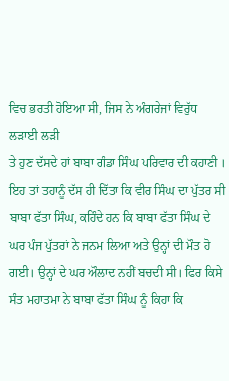ਵਿਚ ਭਰਤੀ ਹੋਇਆ ਸੀ, ਜਿਸ ਨੇ ਅੰਗਰੇਜਾਂ ਵਿਰੁੱਧ ਲੜਾਈ ਲੜੀ
ਤੇ ਹੁਣ ਦੱਸਦੇ ਹਾਂ ਬਾਬਾ ਗੰਡਾ ਸਿੰਘ ਪਰਿਵਾਰ ਦੀ ਕਹਾਣੀ । ਇਹ ਤਾਂ ਤਹਾਨੂੰ ਦੱਸ ਹੀ ਦਿੱਤਾ ਕਿ ਵੀਰ ਸਿੰਘ ਦਾ ਪੁੱਤਰ ਸੀ ਬਾਬਾ ਫੱਤਾ ਸਿੰਘ, ਕਹਿੰਦੇ ਹਨ ਕਿ ਬਾਬਾ ਫੱਤਾ ਸਿੰਘ ਦੇ ਘਰ ਪੰਜ ਪੁੱਤਰਾਂ ਨੇ ਜਨਮ ਲਿਆ ਅਤੇ ਉਨ੍ਹਾਂ ਦੀ ਮੌਤ ਹੋ ਗਈ। ਉਨ੍ਹਾਂ ਦੇ ਘਰ ਔਲਾਦ ਨਹੀਂ ਬਚਦੀ ਸੀ। ਫਿਰ ਕਿਸੇ ਸੰਤ ਮਹਾਤਮਾ ਨੇ ਬਾਬਾ ਫੱਤਾ ਸਿੰਘ ਨੂੰ ਕਿਹਾ ਕਿ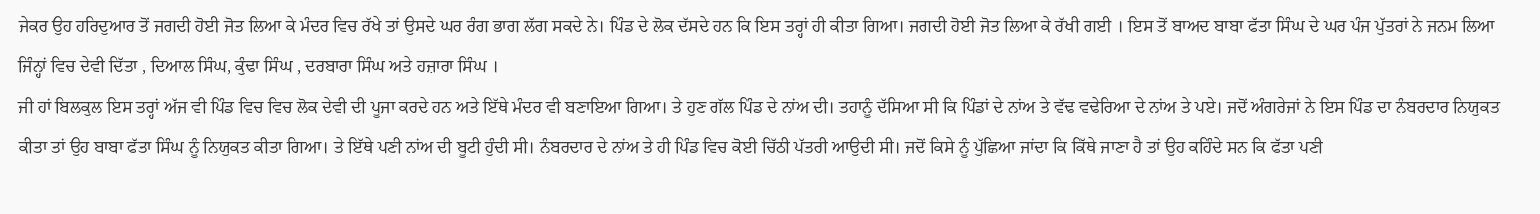ਜੇਕਰ ਉਹ ਹਰਿਦੁਆਰ ਤੋਂ ਜਗਦੀ ਹੋਈ ਜੋਤ ਲਿਆ ਕੇ ਮੰਦਰ ਵਿਚ ਰੱਖੇ ਤਾਂ ਉਸਦੇ ਘਰ ਰੰਗ ਭਾਗ ਲੱਗ ਸਕਦੇ ਨੇ। ਪਿੰਡ ਦੇ ਲੋਕ ਦੱਸਦੇ ਹਨ ਕਿ ਇਸ ਤਰ੍ਹਾਂ ਹੀ ਕੀਤਾ ਗਿਆ। ਜਗਦੀ ਹੋਈ ਜੋਤ ਲਿਆ ਕੇ ਰੱਖੀ ਗਈ । ਇਸ ਤੋਂ ਬਾਅਦ ਬਾਬਾ ਫੱਤਾ ਸਿੰਘ ਦੇ ਘਰ ਪੰਜ ਪੁੱਤਰਾਂ ਨੇ ਜਨਮ ਲਿਆ ਜਿੰਨ੍ਹਾਂ ਵਿਚ ਦੇਵੀ ਦਿੱਤਾ , ਦਿਆਲ ਸਿੰਘ, ਕੁੰਢਾ ਸਿੰਘ , ਦਰਬਾਰਾ ਸਿੰਘ ਅਤੇ ਹਜ਼ਾਰਾ ਸਿੰਘ ।
ਜੀ ਹਾਂ ਬਿਲਕੁਲ ਇਸ ਤਰ੍ਹਾਂ ਅੱਜ ਵੀ ਪਿੰਡ ਵਿਚ ਵਿਚ ਲੋਕ ਦੇਵੀ ਦੀ ਪੂਜਾ ਕਰਦੇ ਹਨ ਅਤੇ ਇੱਥੇ ਮੰਦਰ ਵੀ ਬਣਾਇਆ ਗਿਆ। ਤੇ ਹੁਣ ਗੱਲ ਪਿੰਡ ਦੇ ਨਾਂਅ ਦੀ। ਤਹਾਨੂੰ ਦੱਸਿਆ ਸੀ ਕਿ ਪਿੰਡਾਂ ਦੇ ਨਾਂਅ ਤੇ ਵੱਢ ਵਢੇਰਿਆ ਦੇ ਨਾਂਅ ਤੇ ਪਏ। ਜਦੋਂ ਅੰਗਰੇਜਾਂ ਨੇ ਇਸ ਪਿੰਡ ਦਾ ਨੰਬਰਦਾਰ ਨਿਯੁਕਤ ਕੀਤਾ ਤਾਂ ਉਹ ਬਾਬਾ ਫੱਤਾ ਸਿੰਘ ਨੂੰ ਨਿਯੁਕਤ ਕੀਤਾ ਗਿਆ। ਤੇ ਇੱਥੇ ਪਣੀ ਨਾਂਅ ਦੀ ਬੂਟੀ ਹੁੰਦੀ ਸੀ। ਨੰਬਰਦਾਰ ਦੇ ਨਾਂਅ ਤੇ ਹੀ ਪਿੰਡ ਵਿਚ ਕੋਈ ਚਿੱਠੀ ਪੱਤਰੀ ਆਉਦੀ ਸੀ। ਜਦੋਂ ਕਿਸੇ ਨੂੰ ਪੁੱਛਿਆ ਜਾਂਦਾ ਕਿ ਕਿੱਥੇ ਜਾਣਾ ਹੈ ਤਾਂ ਉਹ ਕਹਿੰਦੇ ਸਨ ਕਿ ਫੱਤਾ ਪਣੀ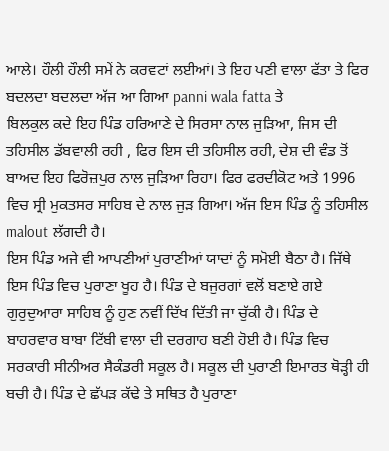ਆਲੇ। ਹੌਲੀ ਹੌਲੀ ਸਮੇਂ ਨੇ ਕਰਵਟਾਂ ਲਈਆਂ। ਤੇ ਇਹ ਪਣੀ ਵਾਲਾ ਫੱਤਾ ਤੇ ਫਿਰ ਬਦਲਦਾ ਬਦਲਦਾ ਅੱਜ ਆ ਗਿਆ panni wala fatta ਤੇ
ਬਿਲਕੁਲ ਕਦੇ ਇਹ ਪਿੰਡ ਹਰਿਆਣੇ ਦੇ ਸਿਰਸਾ ਨਾਲ ਜੁੜਿਆ, ਜਿਸ ਦੀ ਤਹਿਸੀਲ ਡੱਬਵਾਲੀ ਰਹੀ , ਫਿਰ ਇਸ ਦੀ ਤਹਿਸੀਲ ਰਹੀ, ਦੇਸ਼ ਦੀ ਵੰਡ ਤੋਂ ਬਾਅਦ ਇਹ ਫਿਰੋਜ਼ਪੁਰ ਨਾਲ ਜੁੜਿਆ ਰਿਹਾ। ਫਿਰ ਫਰਦੀਕੋਟ ਅਤੇ 1996 ਵਿਚ ਸ੍ਰੀ ਮੁਕਤਸਰ ਸਾਹਿਬ ਦੇ ਨਾਲ ਜੁੜ ਗਿਆ। ਅੱਜ ਇਸ ਪਿੰਡ ਨੂੰ ਤਹਿਸੀਲ malout ਲੱਗਦੀ ਹੈ।
ਇਸ ਪਿੰਡ ਅਜੇ ਵੀ ਆਪਣੀਆਂ ਪੁਰਾਣੀਆਂ ਯਾਦਾਂ ਨੂੰ ਸਮੋਈ ਬੈਠਾ ਹੈ। ਜਿੱਥੇ ਇਸ ਪਿੰਡ ਵਿਚ ਪੁਰਾਣਾ ਖੂਹ ਹੈ। ਪਿੰਡ ਦੇ ਬਜੁਰਗਾਂ ਵਲੋਂ ਬਣਾਏ ਗਏ ਗੁਰੁਦੁਆਰਾ ਸਾਹਿਬ ਨੂੰ ਹੁਣ ਨਵੀਂ ਦਿੱਖ ਦਿੱਤੀ ਜਾ ਚੁੱਕੀ ਹੈ। ਪਿੰਡ ਦੇ ਬਾਹਰਵਾਰ ਬਾਬਾ ਟਿੱਬੀ ਵਾਲਾ ਦੀ ਦਰਗਾਹ ਬਣੀ ਹੋਈ ਹੈ। ਪਿੰਡ ਵਿਚ ਸਰਕਾਰੀ ਸੀਨੀਅਰ ਸੈਕੰਡਰੀ ਸਕੂਲ ਹੈ। ਸਕੂਲ ਦੀ ਪੁਰਾਣੀ ਇਮਾਰਤ ਥੋੜ੍ਹੀ ਹੀ ਬਚੀ ਹੈ। ਪਿੰਡ ਦੇ ਛੱਪੜ ਕੱਢੇ ਤੇ ਸਥਿਤ ਹੈ ਪੁਰਾਣਾ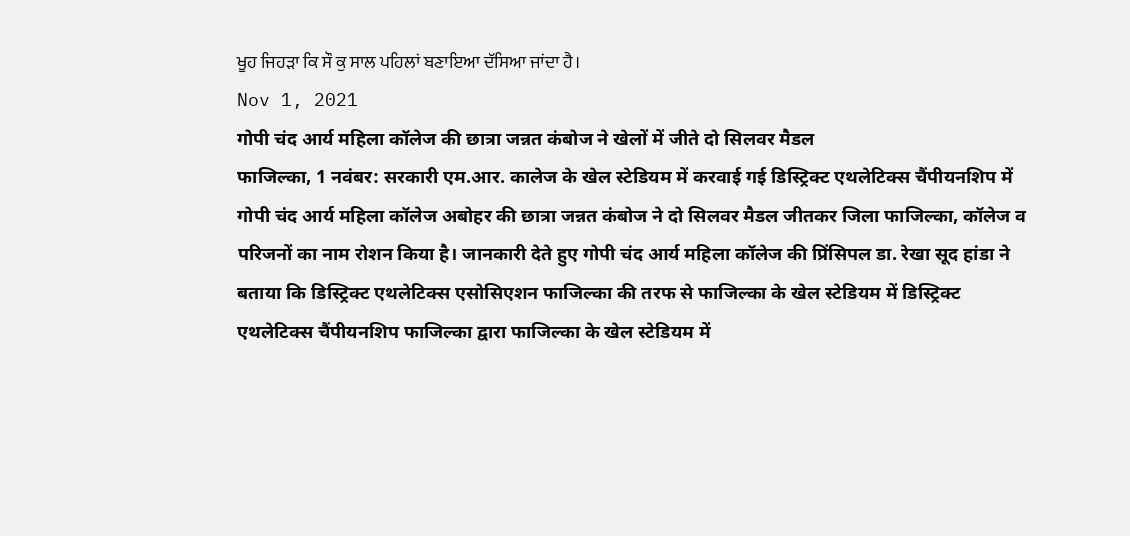ਖੂਹ ਜਿਹੜਾ ਕਿ ਸੌ ਕੁ ਸਾਲ ਪਹਿਲਾਂ ਬਣਾਇਆ ਦੱਸਿਆ ਜਾਂਦਾ ਹੈ।
Nov 1, 2021
गोपी चंद आर्य महिला कॉलेज की छात्रा जन्नत कंबोज ने खेलों में जीते दो सिलवर मैडल
फाजिल्का, 1 नवंबर: सरकारी एम.आर. कालेज के खेल स्टेडियम में करवाई गई डिस्ट्रिक्ट एथलेटिक्स चैंपीयनशिप में गोपी चंद आर्य महिला कॉलेज अबोहर की छात्रा जन्नत कंबोज ने दो सिलवर मैडल जीतकर जिला फाजिल्का, कॉलेज व परिजनों का नाम रोशन किया है। जानकारी देते हुए गोपी चंद आर्य महिला कॉलेज की प्रिंसिपल डा. रेखा सूद हांडा ने बताया कि डिस्ट्रिक्ट एथलेटिक्स एसोसिएशन फाजिल्का की तरफ से फाजिल्का के खेल स्टेडियम में डिस्ट्रिक्ट एथलेटिक्स चैंपीयनशिप फाजिल्का द्वारा फाजिल्का के खेल स्टेडियम में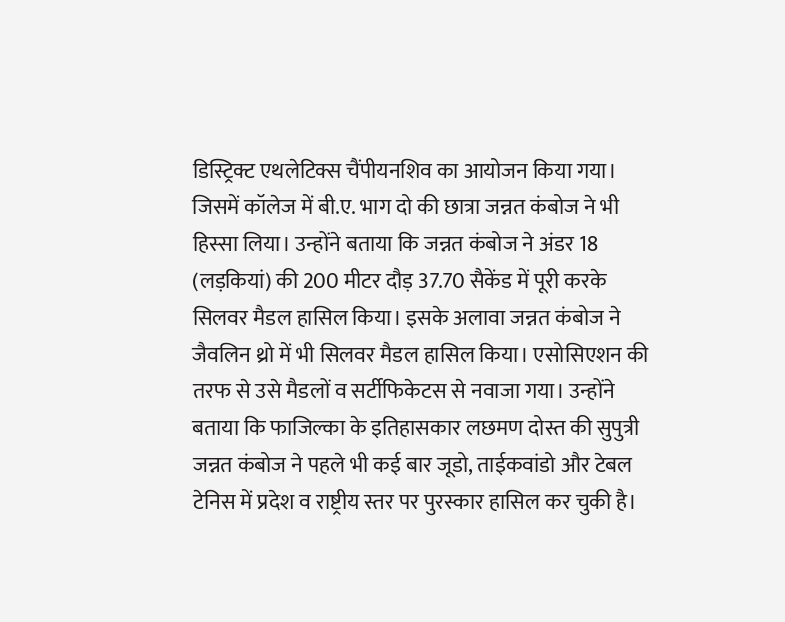डिस्ट्रिक्ट एथलेटिक्स चैंपीयनशिव का आयोजन किया गया। जिसमें कॉलेज में बी.ए. भाग दो की छात्रा जन्नत कंबोज ने भी हिस्सा लिया। उन्होंने बताया कि जन्नत कंबोज ने अंडर 18 (लड़कियां) की 200 मीटर दौड़ 37.70 सैकेंड में पूरी करके सिलवर मैडल हासिल किया। इसके अलावा जन्नत कंबोज ने जैवलिन थ्रो में भी सिलवर मैडल हासिल किया। एसोसिएशन की तरफ से उसे मैडलों व सर्टीफिकेटस से नवाजा गया। उन्होंने बताया कि फाजिल्का के इतिहासकार लछमण दोस्त की सुपुत्री जन्नत कंबोज ने पहले भी कई बार जूडो, ताईकवांडो और टेबल टेनिस में प्रदेश व राष्ट्रीय स्तर पर पुरस्कार हासिल कर चुकी है।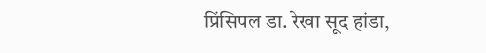प्रिंसिपल डा. रेखा सूद हांडा,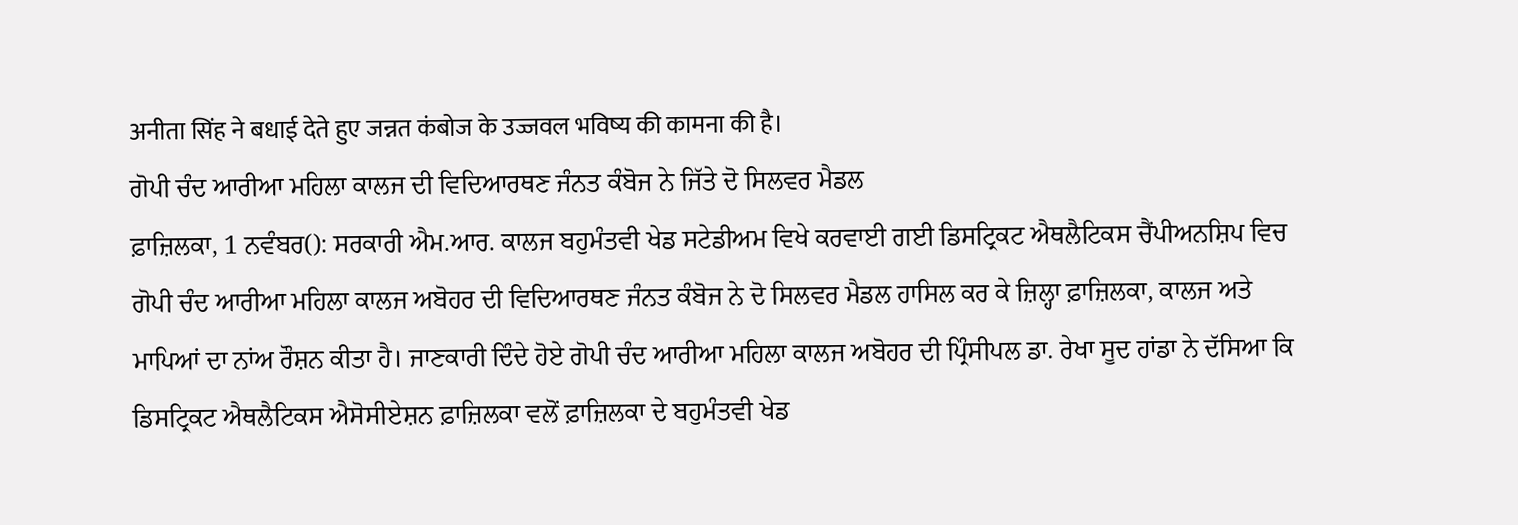अनीता सिंह ने बधाई देते हुए जन्नत कंबोज के उज्जवल भविष्य की कामना की है।
ਗੋਪੀ ਚੰਦ ਆਰੀਆ ਮਹਿਲਾ ਕਾਲਜ ਦੀ ਵਿਦਿਆਰਥਣ ਜੰਨਤ ਕੰਬੋਜ ਨੇ ਜਿੱਤੇ ਦੋ ਸਿਲਵਰ ਮੈਡਲ
ਫ਼ਾਜ਼ਿਲਕਾ, 1 ਨਵੰਬਰ(): ਸਰਕਾਰੀ ਐਮ.ਆਰ. ਕਾਲਜ ਬਹੁਮੰਤਵੀ ਖੇਡ ਸਟੇਡੀਅਮ ਵਿਖੇ ਕਰਵਾਈ ਗਈ ਡਿਸਟ੍ਰਿਕਟ ਐਥਲੈਟਿਕਸ ਚੈਂਪੀਅਨਸ਼ਿਪ ਵਿਚ ਗੋਪੀ ਚੰਦ ਆਰੀਆ ਮਹਿਲਾ ਕਾਲਜ ਅਬੋਹਰ ਦੀ ਵਿਦਿਆਰਥਣ ਜੰਨਤ ਕੰਬੋਜ ਨੇ ਦੋ ਸਿਲਵਰ ਮੈਡਲ ਹਾਸਿਲ ਕਰ ਕੇ ਜ਼ਿਲ੍ਹਾ ਫ਼ਾਜ਼ਿਲਕਾ, ਕਾਲਜ ਅਤੇ ਮਾਪਿਆਂ ਦਾ ਨਾਂਅ ਰੌਸ਼ਨ ਕੀਤਾ ਹੈ। ਜਾਣਕਾਰੀ ਦਿੰਦੇ ਹੋਏ ਗੋਪੀ ਚੰਦ ਆਰੀਆ ਮਹਿਲਾ ਕਾਲਜ ਅਬੋਹਰ ਦੀ ਪ੍ਰਿੰਸੀਪਲ ਡਾ. ਰੇਖਾ ਸੂਦ ਹਾਂਡਾ ਨੇ ਦੱਸਿਆ ਕਿ ਡਿਸਟ੍ਰਿਕਟ ਐਥਲੈਟਿਕਸ ਐਸੋਸੀਏਸ਼ਨ ਫ਼ਾਜ਼ਿਲਕਾ ਵਲੋਂ ਫ਼ਾਜ਼ਿਲਕਾ ਦੇ ਬਹੁਮੰਤਵੀ ਖੇਡ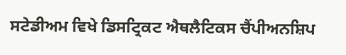ਸਟੇਡੀਅਮ ਵਿਖੇ ਡਿਸਟ੍ਰਿਕਟ ਐਥਲੈਟਿਕਸ ਚੈਂਪੀਅਨਸ਼ਿਪ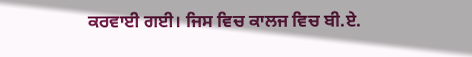ਕਰਵਾਈ ਗਈ। ਜਿਸ ਵਿਚ ਕਾਲਜ ਵਿਚ ਬੀ.ਏ.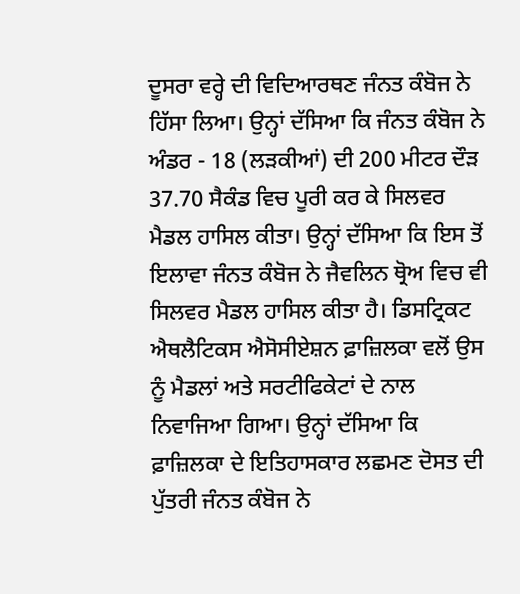ਦੂਸਰਾ ਵਰ੍ਹੇ ਦੀ ਵਿਦਿਆਰਥਣ ਜੰਨਤ ਕੰਬੋਜ ਨੇ ਹਿੱਸਾ ਲਿਆ। ਉਨ੍ਹਾਂ ਦੱਸਿਆ ਕਿ ਜੰਨਤ ਕੰਬੋਜ ਨੇ ਅੰਡਰ - 18 (ਲੜਕੀਆਂ) ਦੀ 200 ਮੀਟਰ ਦੌੜ 37.70 ਸੈਕੰਡ ਵਿਚ ਪੂਰੀ ਕਰ ਕੇ ਸਿਲਵਰ ਮੈਡਲ ਹਾਸਿਲ ਕੀਤਾ। ਉਨ੍ਹਾਂ ਦੱਸਿਆ ਕਿ ਇਸ ਤੋਂ ਇਲਾਵਾ ਜੰਨਤ ਕੰਬੋਜ ਨੇ ਜੈਵਲਿਨ ਥ੍ਰੋਅ ਵਿਚ ਵੀ ਸਿਲਵਰ ਮੈਡਲ ਹਾਸਿਲ ਕੀਤਾ ਹੈ। ਡਿਸਟ੍ਰਿਕਟ ਐਥਲੈਟਿਕਸ ਐਸੋਸੀਏਸ਼ਨ ਫ਼ਾਜ਼ਿਲਕਾ ਵਲੋਂ ਉਸ ਨੂੰ ਮੈਡਲਾਂ ਅਤੇ ਸਰਟੀਫਿਕੇਟਾਂ ਦੇ ਨਾਲ ਨਿਵਾਜਿਆ ਗਿਆ। ਉਨ੍ਹਾਂ ਦੱਸਿਆ ਕਿ ਫ਼ਾਜ਼ਿਲਕਾ ਦੇ ਇਤਿਹਾਸਕਾਰ ਲਛਮਣ ਦੋਸਤ ਦੀ ਪੁੱਤਰੀ ਜੰਨਤ ਕੰਬੋਜ ਨੇ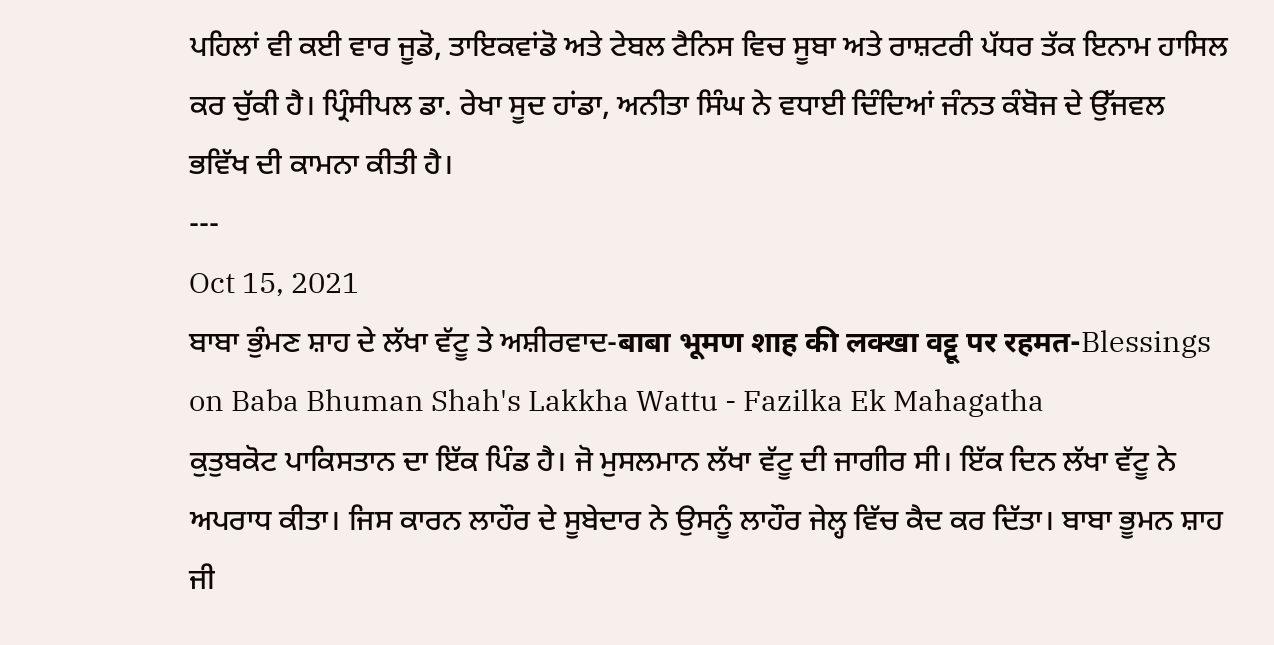ਪਹਿਲਾਂ ਵੀ ਕਈ ਵਾਰ ਜੂਡੋ, ਤਾਇਕਵਾਂਡੋ ਅਤੇ ਟੇਬਲ ਟੈਨਿਸ ਵਿਚ ਸੂਬਾ ਅਤੇ ਰਾਸ਼ਟਰੀ ਪੱਧਰ ਤੱਕ ਇਨਾਮ ਹਾਸਿਲ ਕਰ ਚੁੱਕੀ ਹੈ। ਪ੍ਰਿੰਸੀਪਲ ਡਾ. ਰੇਖਾ ਸੂਦ ਹਾਂਡਾ, ਅਨੀਤਾ ਸਿੰਘ ਨੇ ਵਧਾਈ ਦਿੰਦਿਆਂ ਜੰਨਤ ਕੰਬੋਜ ਦੇ ਉੱਜਵਲ ਭਵਿੱਖ ਦੀ ਕਾਮਨਾ ਕੀਤੀ ਹੈ।
---
Oct 15, 2021
ਬਾਬਾ ਭੁੰਮਣ ਸ਼ਾਹ ਦੇ ਲੱਖਾ ਵੱਟੂ ਤੇ ਅਸ਼ੀਰਵਾਦ-बाबा भूमण शाह की लक्खा वट्टू पर रहमत-Blessings on Baba Bhuman Shah's Lakkha Wattu - Fazilka Ek Mahagatha
ਕੁਤੁਬਕੋਟ ਪਾਕਿਸਤਾਨ ਦਾ ਇੱਕ ਪਿੰਡ ਹੈ। ਜੋ ਮੁਸਲਮਾਨ ਲੱਖਾ ਵੱਟੂ ਦੀ ਜਾਗੀਰ ਸੀ। ਇੱਕ ਦਿਨ ਲੱਖਾ ਵੱਟੂ ਨੇ ਅਪਰਾਧ ਕੀਤਾ। ਜਿਸ ਕਾਰਨ ਲਾਹੌਰ ਦੇ ਸੂਬੇਦਾਰ ਨੇ ਉਸਨੂੰ ਲਾਹੌਰ ਜੇਲ੍ਹ ਵਿੱਚ ਕੈਦ ਕਰ ਦਿੱਤਾ। ਬਾਬਾ ਭੂਮਨ ਸ਼ਾਹ ਜੀ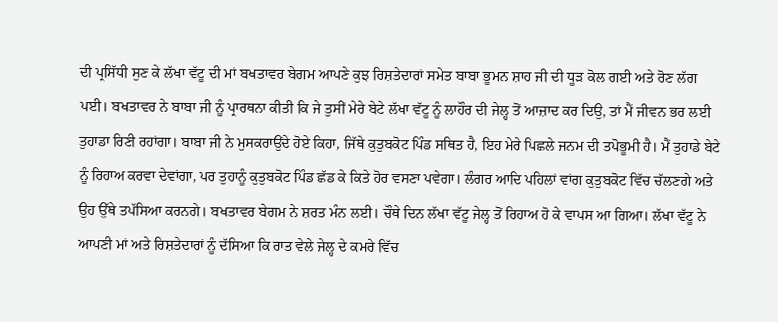ਦੀ ਪ੍ਰਸਿੱਧੀ ਸੁਣ ਕੇ ਲੱਖਾ ਵੱਟੂ ਦੀ ਮਾਂ ਬਖਤਾਵਰ ਬੇਗਮ ਆਪਣੇ ਕੁਝ ਰਿਸ਼ਤੇਦਾਰਾਂ ਸਮੇਤ ਬਾਬਾ ਭੂਮਨ ਸ਼ਾਹ ਜੀ ਦੀ ਧੂੜ ਕੋਲ ਗਈ ਅਤੇ ਰੋਣ ਲੱਗ ਪਈ। ਬਖਤਾਵਰ ਨੇ ਬਾਬਾ ਜੀ ਨੂੰ ਪ੍ਰਾਰਥਨਾ ਕੀਤੀ ਕਿ ਜੇ ਤੁਸੀਂ ਮੇਰੇ ਬੇਟੇ ਲੱਖਾ ਵੱਟੂ ਨੂੰ ਲਾਹੌਰ ਦੀ ਜੇਲ੍ਹ ਤੋਂ ਆਜ਼ਾਦ ਕਰ ਦਿਉ, ਤਾਂ ਮੈਂ ਜੀਵਨ ਭਰ ਲਈ ਤੁਹਾਡਾ ਰਿਣੀ ਰਹਾਂਗਾ। ਬਾਬਾ ਜੀ ਨੇ ਮੁਸਕਰਾਉਂਦੇ ਹੋਏ ਕਿਹਾ, ਜਿੱਥੇ ਕੁਤੁਬਕੋਟ ਪਿੰਡ ਸਥਿਤ ਹੈ, ਇਹ ਮੇਰੇ ਪਿਛਲੇ ਜਨਮ ਦੀ ਤਪੋਭੂਮੀ ਹੈ। ਮੈਂ ਤੁਹਾਡੇ ਬੇਟੇ ਨੂੰ ਰਿਹਾਅ ਕਰਵਾ ਦੇਵਾਂਗਾ, ਪਰ ਤੁਹਾਨੂੰ ਕੁਤੁਬਕੋਟ ਪਿੰਡ ਛੱਡ ਕੇ ਕਿਤੇ ਹੋਰ ਵਸਣਾ ਪਵੇਗਾ। ਲੰਗਰ ਆਦਿ ਪਹਿਲਾਂ ਵਾਂਗ ਕੁਤੁਬਕੋਟ ਵਿੱਚ ਚੱਲਣਗੇ ਅਤੇ ਉਹ ਉੱਥੇ ਤਪੱਸਿਆ ਕਰਨਗੇ। ਬਖਤਾਵਰ ਬੇਗਮ ਨੇ ਸ਼ਰਤ ਮੰਨ ਲਈ। ਚੌਥੇ ਦਿਨ ਲੱਖਾ ਵੱਟੂ ਜੇਲ੍ਹ ਤੋਂ ਰਿਹਾਅ ਹੋ ਕੇ ਵਾਪਸ ਆ ਗਿਆ। ਲੱਖਾ ਵੱਟੂ ਨੇ ਆਪਣੀ ਮਾਂ ਅਤੇ ਰਿਸ਼ਤੇਦਾਰਾਂ ਨੂੰ ਦੱਸਿਆ ਕਿ ਰਾਤ ਵੇਲੇ ਜੇਲ੍ਹ ਦੇ ਕਮਰੇ ਵਿੱਚ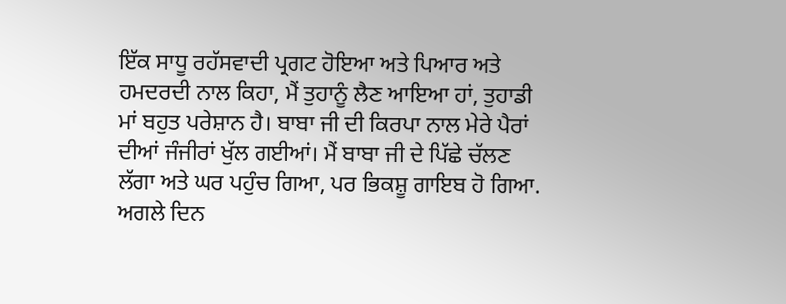ਇੱਕ ਸਾਧੂ ਰਹੱਸਵਾਦੀ ਪ੍ਰਗਟ ਹੋਇਆ ਅਤੇ ਪਿਆਰ ਅਤੇ ਹਮਦਰਦੀ ਨਾਲ ਕਿਹਾ, ਮੈਂ ਤੁਹਾਨੂੰ ਲੈਣ ਆਇਆ ਹਾਂ, ਤੁਹਾਡੀ ਮਾਂ ਬਹੁਤ ਪਰੇਸ਼ਾਨ ਹੈ। ਬਾਬਾ ਜੀ ਦੀ ਕਿਰਪਾ ਨਾਲ ਮੇਰੇ ਪੈਰਾਂ ਦੀਆਂ ਜੰਜੀਰਾਂ ਖੁੱਲ ਗਈਆਂ। ਮੈਂ ਬਾਬਾ ਜੀ ਦੇ ਪਿੱਛੇ ਚੱਲਣ ਲੱਗਾ ਅਤੇ ਘਰ ਪਹੁੰਚ ਗਿਆ, ਪਰ ਭਿਕਸ਼ੂ ਗਾਇਬ ਹੋ ਗਿਆ. ਅਗਲੇ ਦਿਨ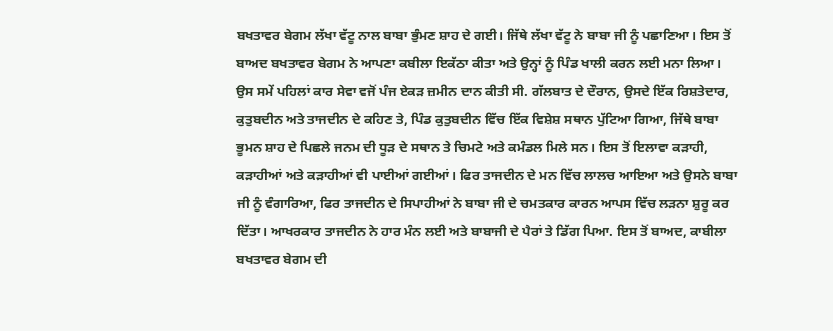ਬਖਤਾਵਰ ਬੇਗਮ ਲੱਖਾ ਵੱਟੂ ਨਾਲ ਬਾਬਾ ਭੁੰਮਣ ਸ਼ਾਹ ਦੇ ਗਈ। ਜਿੱਥੇ ਲੱਖਾ ਵੱਟੂ ਨੇ ਬਾਬਾ ਜੀ ਨੂੰ ਪਛਾਣਿਆ। ਇਸ ਤੋਂ ਬਾਅਦ ਬਖਤਾਵਰ ਬੇਗਮ ਨੇ ਆਪਣਾ ਕਬੀਲਾ ਇਕੱਠਾ ਕੀਤਾ ਅਤੇ ਉਨ੍ਹਾਂ ਨੂੰ ਪਿੰਡ ਖਾਲੀ ਕਰਨ ਲਈ ਮਨਾ ਲਿਆ। ਉਸ ਸਮੇਂ ਪਹਿਲਾਂ ਕਾਰ ਸੇਵਾ ਵਜੋਂ ਪੰਜ ਏਕੜ ਜ਼ਮੀਨ ਦਾਨ ਕੀਤੀ ਸੀ. ਗੱਲਬਾਤ ਦੇ ਦੌਰਾਨ, ਉਸਦੇ ਇੱਕ ਰਿਸ਼ਤੇਦਾਰ, ਕੁਤੁਬਦੀਨ ਅਤੇ ਤਾਜਦੀਨ ਦੇ ਕਹਿਣ ਤੇ, ਪਿੰਡ ਕੁਤੁਬਦੀਨ ਵਿੱਚ ਇੱਕ ਵਿਸ਼ੇਸ਼ ਸਥਾਨ ਪੁੱਟਿਆ ਗਿਆ, ਜਿੱਥੇ ਬਾਬਾ ਭੂਮਨ ਸ਼ਾਹ ਦੇ ਪਿਛਲੇ ਜਨਮ ਦੀ ਧੂੜ ਦੇ ਸਥਾਨ ਤੇ ਚਿਮਟੇ ਅਤੇ ਕਮੰਡਲ ਮਿਲੇ ਸਨ। ਇਸ ਤੋਂ ਇਲਾਵਾ ਕੜਾਹੀ, ਕੜਾਹੀਆਂ ਅਤੇ ਕੜਾਹੀਆਂ ਵੀ ਪਾਈਆਂ ਗਈਆਂ। ਫਿਰ ਤਾਜਦੀਨ ਦੇ ਮਨ ਵਿੱਚ ਲਾਲਚ ਆਇਆ ਅਤੇ ਉਸਨੇ ਬਾਬਾ ਜੀ ਨੂੰ ਵੰਗਾਰਿਆ, ਫਿਰ ਤਾਜਦੀਨ ਦੇ ਸਿਪਾਹੀਆਂ ਨੇ ਬਾਬਾ ਜੀ ਦੇ ਚਮਤਕਾਰ ਕਾਰਨ ਆਪਸ ਵਿੱਚ ਲੜਨਾ ਸ਼ੁਰੂ ਕਰ ਦਿੱਤਾ। ਆਖਰਕਾਰ ਤਾਜਦੀਨ ਨੇ ਹਾਰ ਮੰਨ ਲਈ ਅਤੇ ਬਾਬਾਜੀ ਦੇ ਪੈਰਾਂ ਤੇ ਡਿੱਗ ਪਿਆ. ਇਸ ਤੋਂ ਬਾਅਦ, ਕਾਬੀਲਾ ਬਖਤਾਵਰ ਬੇਗਮ ਦੀ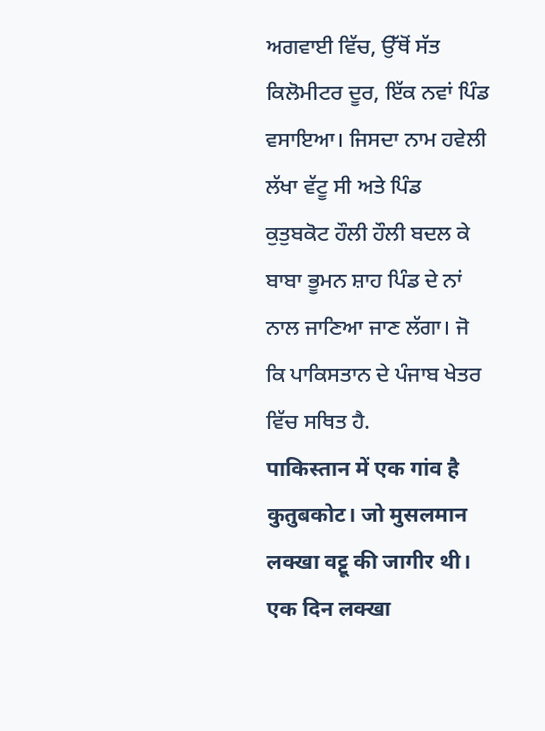ਅਗਵਾਈ ਵਿੱਚ, ਉੱਥੋਂ ਸੱਤ ਕਿਲੋਮੀਟਰ ਦੂਰ, ਇੱਕ ਨਵਾਂ ਪਿੰਡ ਵਸਾਇਆ। ਜਿਸਦਾ ਨਾਮ ਹਵੇਲੀ ਲੱਖਾ ਵੱਟੂ ਸੀ ਅਤੇ ਪਿੰਡ ਕੁਤੁਬਕੋਟ ਹੌਲੀ ਹੌਲੀ ਬਦਲ ਕੇ ਬਾਬਾ ਭੂਮਨ ਸ਼ਾਹ ਪਿੰਡ ਦੇ ਨਾਂ ਨਾਲ ਜਾਣਿਆ ਜਾਣ ਲੱਗਾ। ਜੋ ਕਿ ਪਾਕਿਸਤਾਨ ਦੇ ਪੰਜਾਬ ਖੇਤਰ ਵਿੱਚ ਸਥਿਤ ਹੈ.
पाकिस्तान में एक गांव है कुतुबकोट। जो मुसलमान लक्खा वट्टू की जागीर थी। एक दिन लक्खा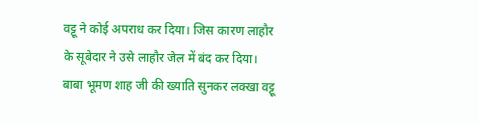वट्टू ने कोई अपराध कर दिया। जिस कारण लाहौर के सूबेदार ने उसे लाहौर जेल में बंद कर दिया। बाबा भूमण शाह जी की ख्याति सुनकर लक्खा वट्टू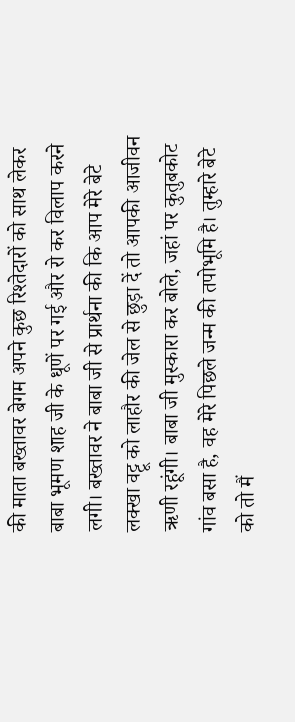की माता बख्तावर बेगम अपने कुछ रिश्तेदारों को साथ लेकर बाबा भूमण शाह जी के धूणें पर गई और रो कर विलाप करने लगी। बख्तावर ने बाबा जी से प्रार्थना की कि आप मेरे बेटे लक्खा वट्टू को लाहौर की जेल से छुड़ा दें तो आपकी आजीवन ऋणी रहूंगी। बाबा जी मुस्कारा कर बोले, जहां पर कुतुबकोट गांव बसा है, वह मेरे पिछले जन्म की तपोभूमि है। तुम्हारे बेटे को तो मैं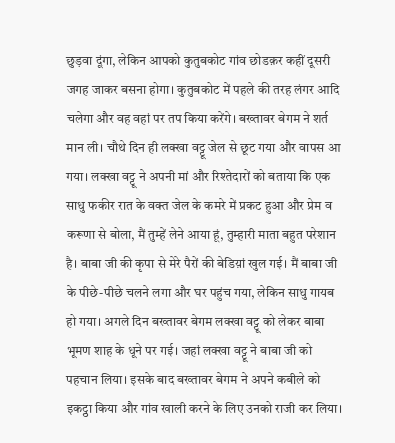छुड़वा दूंगा, लेकिन आपको कुतुबकोट गांव छोडक़र कहीं दूसरी जगह जाकर बसना होगा। कुतुबकोट में पहले की तरह लंगर आदि चलेगा और वह वहां पर तप किया करेंगे। बख्तावर बेगम ने शर्त मान ली। चौथे दिन ही लक्खा वट्टू जेल से छूट गया और वापस आ गया। लक्खा वट्टू ने अपनी मां और रिश्तेदारों को बताया कि एक साधु फकीर रात के वक्त जेल के कमरे में प्रकट हुआ और प्रेम व करूणा से बोला, मैं तुम्हें लेने आया हूं, तुम्हारी माता बहुत परेशान है। बाबा जी की कृपा से मेरे पैरों की बेडिय़ां खुल गई। मैं बाबा जी के पीछे-पीछे चलने लगा और घर पहुंच गया, लेकिन साधु गायब हो गया। अगले दिन बख्तावर बेगम लक्खा वट्टू को लेकर बाबा भूमण शाह के धूने पर गई। जहां लक्खा वट्टू ने बाबा जी को पहचान लिया। इसके बाद बख्तावर बेगम ने अपने कबीले को इकट्ठा किया और गांव खाली करने के लिए उनको राजी कर लिया।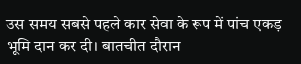उस समय सबसे पहले कार सेवा के रूप में पांच एकड़ भूमि दान कर दी। बातचीत दौरान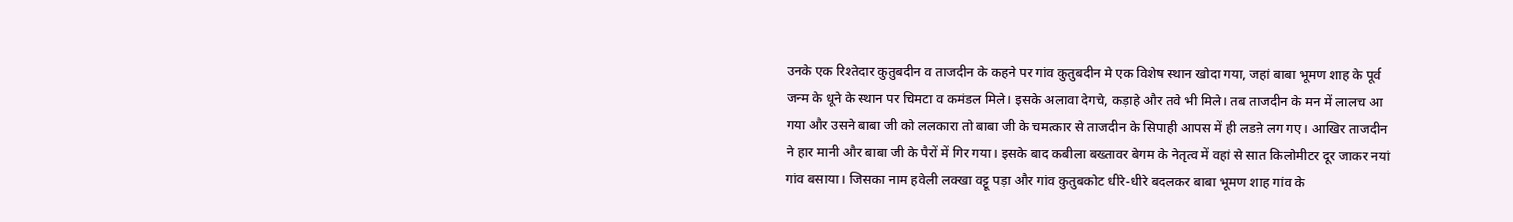उनके एक रिश्तेदार कुतुबदीन व ताजदीन के कहने पर गांव कुतुबदीन मे एक विशेष स्थान खोदा गया, जहां बाबा भूमण शाह के पूर्व जन्म के धूने के स्थान पर चिमटा व कमंडल मिले। इसके अलावा देगचे, कड़ाहे और तवे भी मिले। तब ताजदीन के मन में लालच आ गया और उसने बाबा जी को ललकारा तो बाबा जी के चमत्कार से ताजदीन के सिपाही आपस में ही लडऩे लग गए। आखिर ताजदीन ने हार मानी और बाबा जी के पैरों में गिर गया। इसके बाद कबीला बख्तावर बेगम के नेतृत्व में वहां से सात किलोमीटर दूर जाकर नयां गांव बसाया। जिसका नाम हवेली लक्खा वट्टू पड़ा और गांव कुतुबकोट धीरे-धीरे बदलकर बाबा भूमण शाह गांव के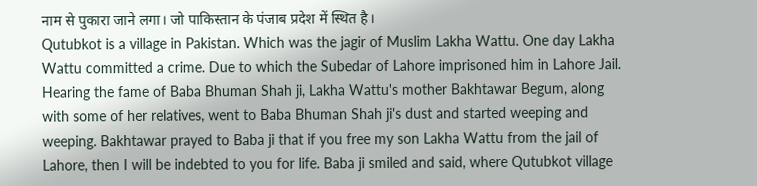नाम से पुकारा जाने लगा। जो पाकिस्तान के पंजाब प्रदेश में स्थित है।
Qutubkot is a village in Pakistan. Which was the jagir of Muslim Lakha Wattu. One day Lakha Wattu committed a crime. Due to which the Subedar of Lahore imprisoned him in Lahore Jail. Hearing the fame of Baba Bhuman Shah ji, Lakha Wattu's mother Bakhtawar Begum, along with some of her relatives, went to Baba Bhuman Shah ji's dust and started weeping and weeping. Bakhtawar prayed to Baba ji that if you free my son Lakha Wattu from the jail of Lahore, then I will be indebted to you for life. Baba ji smiled and said, where Qutubkot village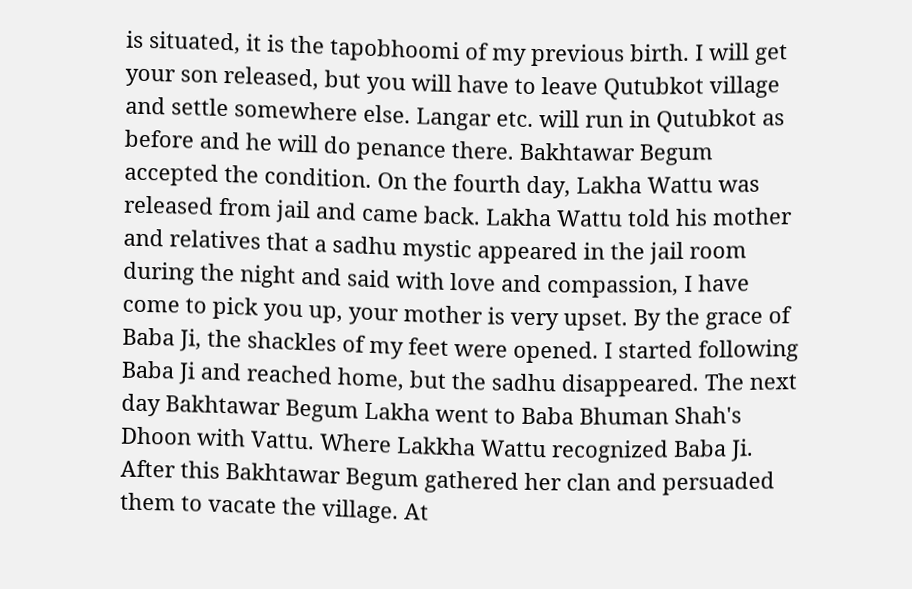is situated, it is the tapobhoomi of my previous birth. I will get your son released, but you will have to leave Qutubkot village and settle somewhere else. Langar etc. will run in Qutubkot as before and he will do penance there. Bakhtawar Begum accepted the condition. On the fourth day, Lakha Wattu was released from jail and came back. Lakha Wattu told his mother and relatives that a sadhu mystic appeared in the jail room during the night and said with love and compassion, I have come to pick you up, your mother is very upset. By the grace of Baba Ji, the shackles of my feet were opened. I started following Baba Ji and reached home, but the sadhu disappeared. The next day Bakhtawar Begum Lakha went to Baba Bhuman Shah's Dhoon with Vattu. Where Lakkha Wattu recognized Baba Ji. After this Bakhtawar Begum gathered her clan and persuaded them to vacate the village. At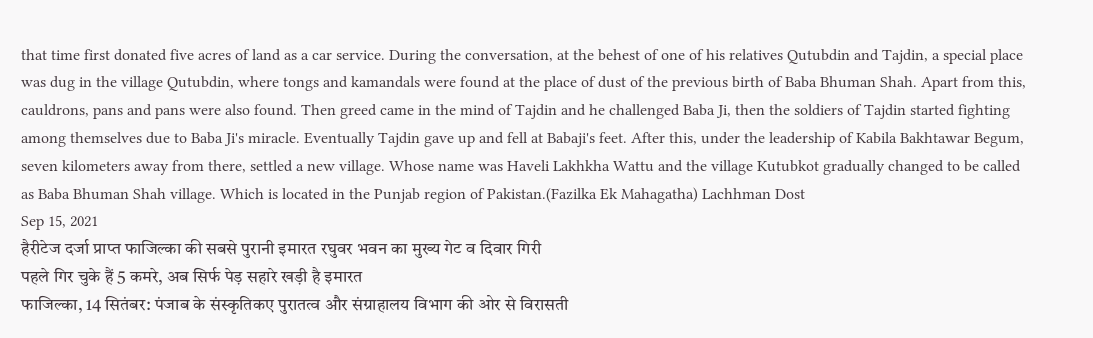that time first donated five acres of land as a car service. During the conversation, at the behest of one of his relatives Qutubdin and Tajdin, a special place was dug in the village Qutubdin, where tongs and kamandals were found at the place of dust of the previous birth of Baba Bhuman Shah. Apart from this, cauldrons, pans and pans were also found. Then greed came in the mind of Tajdin and he challenged Baba Ji, then the soldiers of Tajdin started fighting among themselves due to Baba Ji's miracle. Eventually Tajdin gave up and fell at Babaji's feet. After this, under the leadership of Kabila Bakhtawar Begum, seven kilometers away from there, settled a new village. Whose name was Haveli Lakhkha Wattu and the village Kutubkot gradually changed to be called as Baba Bhuman Shah village. Which is located in the Punjab region of Pakistan.(Fazilka Ek Mahagatha) Lachhman Dost
Sep 15, 2021
हैरीटेज दर्जा प्राप्त फाजिल्का की सबसे पुरानी इमारत रघुवर भवन का मुख्य गेट व दिवार गिरी
पहले गिर चुके हैं 5 कमरे, अब सिर्फ पेड़ सहारे खड़ी है इमारत
फाजिल्का, 14 सितंबर: पंजाब के संस्कृतिकए पुरातत्व और संग्राहालय विभाग की ओर से विरासती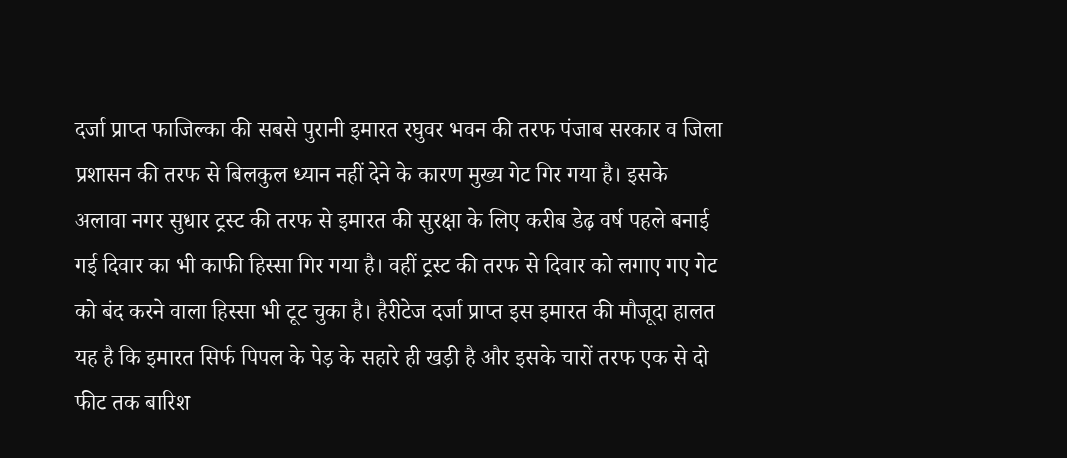दर्जा प्राप्त फाजिल्का की सबसे पुरानी इमारत रघुवर भवन की तरफ पंजाब सरकार व जिला प्रशासन की तरफ से बिलकुल ध्यान नहीं देने के कारण मुख्य गेट गिर गया है। इसके अलावा नगर सुधार ट्रस्ट की तरफ से इमारत की सुरक्षा के लिए करीब डेढ़ वर्ष पहले बनाई गई दिवार का भी काफी हिस्सा गिर गया है। वहीं ट्रस्ट की तरफ से दिवार को लगाए गए गेट को बंद करने वाला हिस्सा भी टूट चुका है। हैरीटेज दर्जा प्राप्त इस इमारत की मौजूदा हालत यह है कि इमारत सिर्फ पिपल के पेड़ के सहारे ही खड़ी है और इसके चारों तरफ एक से दो फीट तक बारिश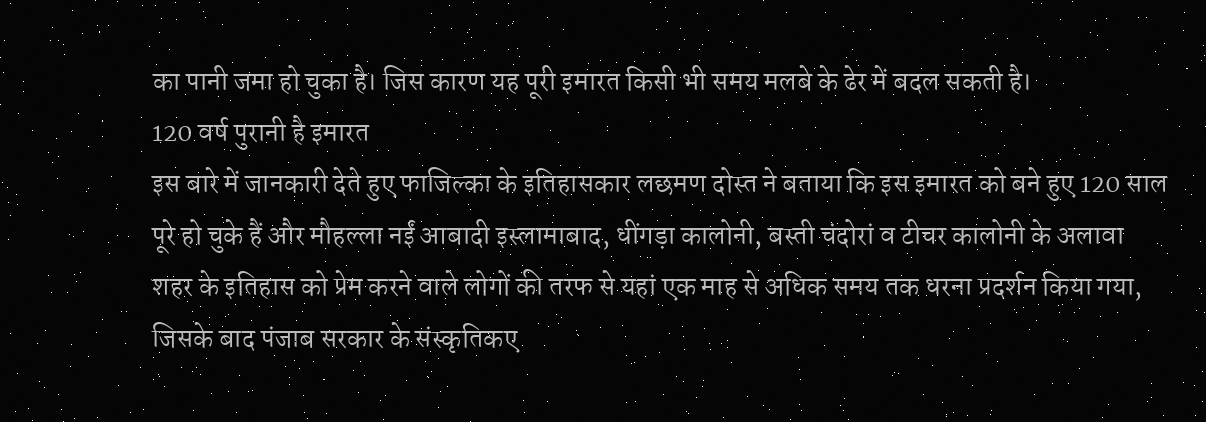का पानी जमा हो चुका है। जिस कारण यह पूरी इमारत किसी भी समय मलबे के ढेर में बदल सकती है।
120 वर्ष पुरानी है इमारत
इस बारे में जानकारी देते हुए फाजिल्का के इतिहासकार लछमण दोस्त ने बताया कि इस इमारत को बने हुए 120 साल पूरे हो चुके हैं और मौहल्ला नईं आबादी इस्लामाबाद, धींगड़ा कालोनी, बस्ती चंदोरां व टीचर कालोनी के अलावा शहर के इतिहास को प्रेम करने वाले लोगों की तरफ से यहां एक माह से अधिक समय तक धरना प्रदर्शन किया गया, जिसके बाद पंजाब सरकार के संस्कृतिकए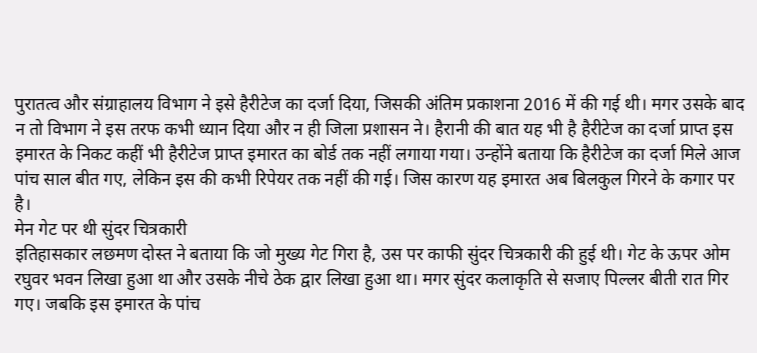पुरातत्व और संग्राहालय विभाग ने इसे हैरीटेज का दर्जा दिया, जिसकी अंतिम प्रकाशना 2016 में की गई थी। मगर उसके बाद न तो विभाग ने इस तरफ कभी ध्यान दिया और न ही जिला प्रशासन ने। हैरानी की बात यह भी है हैरीटेज का दर्जा प्राप्त इस इमारत के निकट कहीं भी हैरीटेज प्राप्त इमारत का बोर्ड तक नहीं लगाया गया। उन्होंने बताया कि हैरीटेज का दर्जा मिले आज पांच साल बीत गए, लेकिन इस की कभी रिपेयर तक नहीं की गई। जिस कारण यह इमारत अब बिलकुल गिरने के कगार पर है।
मेन गेट पर थी सुंदर चित्रकारी
इतिहासकार लछमण दोस्त ने बताया कि जो मुख्य गेट गिरा है, उस पर काफी सुंदर चित्रकारी की हुई थी। गेट के ऊपर ओम रघुवर भवन लिखा हुआ था और उसके नीचे ठेक द्वार लिखा हुआ था। मगर सुंदर कलाकृति से सजाए पिल्लर बीती रात गिर गए। जबकि इस इमारत के पांच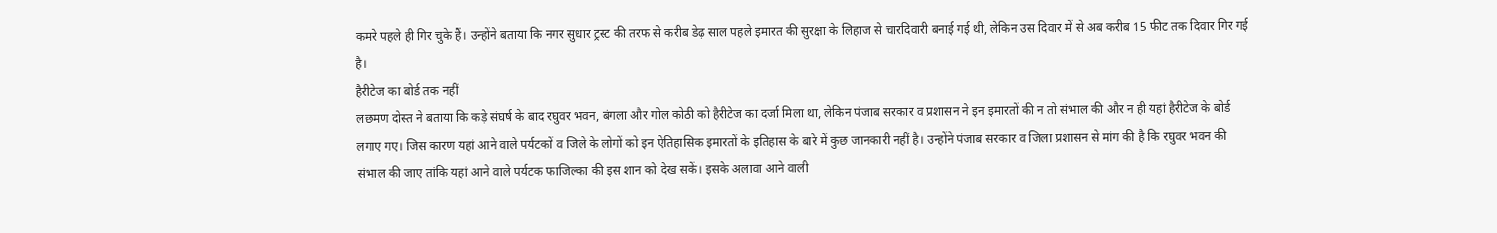कमरे पहले ही गिर चुके हैं। उन्होंने बताया कि नगर सुधार ट्रस्ट की तरफ से करीब डेढ़ साल पहले इमारत की सुरक्षा के लिहाज से चारदिवारी बनाई गई थी, लेकिन उस दिवार में से अब करीब 15 फीट तक दिवार गिर गई है।
हैरीटेज का बोर्ड तक नहीं
लछमण दोस्त ने बताया कि कड़े संघर्ष के बाद रघुवर भवन, बंगला और गोल कोठी को हैरीटेज का दर्जा मिला था, लेकिन पंजाब सरकार व प्रशासन ने इन इमारतों की न तो संभाल की और न ही यहां हैरीटेज के बोर्ड लगाए गए। जिस कारण यहां आने वाले पर्यटकों व जिले के लोगों को इन ऐतिहासिक इमारतों के इतिहास के बारे में कुछ जानकारी नहीं है। उन्होंने पंजाब सरकार व जिला प्रशासन से मांग की है कि रघुवर भवन की संभाल की जाए तांकि यहां आने वाले पर्यटक फाजिल्का की इस शान को देख सकें। इसके अलावा आने वाली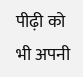पीढ़ी को भी अपनी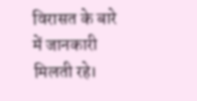विरासत के बारे में जानकारी मिलती रहे।